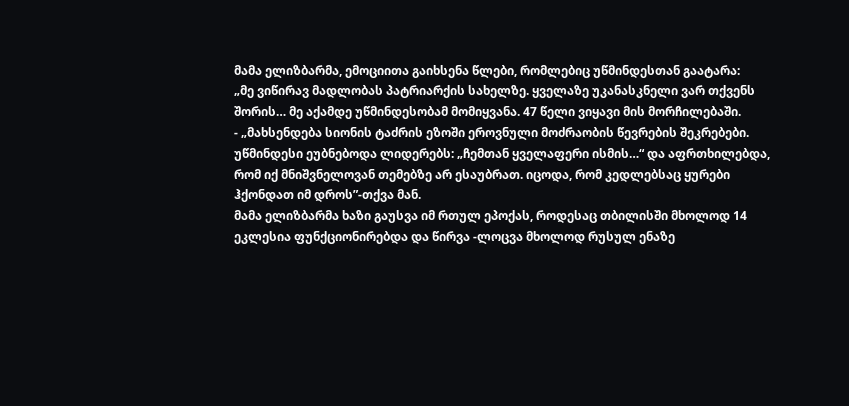მამა ელიზბარმა, ემოციითა გაიხსენა წლები, რომლებიც უწმინდესთან გაატარა:
„მე ვიწირავ მადლობას პატრიარქის სახელზე. ყველაზე უკანასკნელი ვარ თქვენს შორის… მე აქამდე უწმინდესობამ მომიყვანა. 47 წელი ვიყავი მის მორჩილებაში.
- „მახსენდება სიონის ტაძრის ეზოში ეროვნული მოძრაობის წევრების შეკრებები. უწმინდესი ეუბნებოდა ლიდერებს: „ჩემთან ყველაფერი ისმის…“ და აფრთხილებდა, რომ იქ მნიშვნელოვან თემებზე არ ესაუბრათ. იცოდა, რომ კედლებსაც ყურები ჰქონდათ იმ დროს”-თქვა მან.
მამა ელიზბარმა ხაზი გაუსვა იმ რთულ ეპოქას, როდესაც თბილისში მხოლოდ 14 ეკლესია ფუნქციონირებდა და წირვა -ლოცვა მხოლოდ რუსულ ენაზე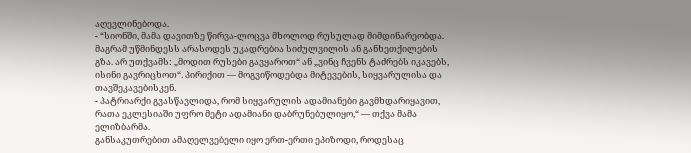აღევლინებოდა.
- “სიონში, მამა დავითზე წირვა-ლოცვა მხოლოდ რუსულად მიმდინარეობდა. მაგრამ უწმინდესს არასოდეს უკადრებია სიძულვილის ან განხეთქილების გზა. არ უთქვამს: „მოდით რუსები გავყაროთ“ ან „ვინც ჩვენს ტაძრებს იკავებს, ისინი გავრიცხოთ“. პირიქით — მოგვიწოდებდა მიტევების, სიყვარულისა და თავშეკავებისკენ.
- პატრიარქი გვასწავლიდა, რომ სიყვარულის ადამიანები გავმხდარიყავით, რათა ეკლესიაში უფრო მეტი ადამიანი დაბრუნებულიყო,“ — თქვა მამა ელიზბარმა.
განსაკუთრებით ამაღელვებელი იყო ერთ-ერთი ეპიზოდი, როდესაც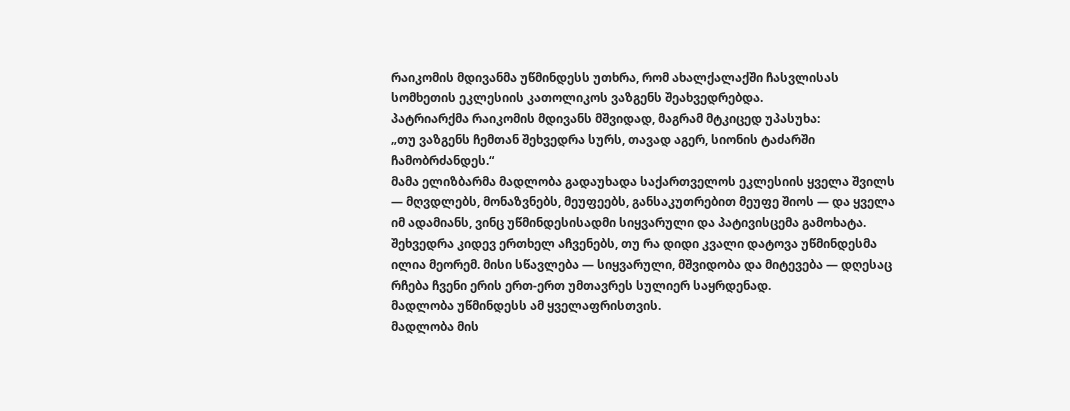რაიკომის მდივანმა უწმინდესს უთხრა, რომ ახალქალაქში ჩასვლისას სომხეთის ეკლესიის კათოლიკოს ვაზგენს შეახვედრებდა.
პატრიარქმა რაიკომის მდივანს მშვიდად, მაგრამ მტკიცედ უპასუხა:
„თუ ვაზგენს ჩემთან შეხვედრა სურს, თავად აგერ, სიონის ტაძარში ჩამობრძანდეს.“
მამა ელიზბარმა მადლობა გადაუხადა საქართველოს ეკლესიის ყველა შვილს — მღვდლებს, მონაზვნებს, მეუფეებს, განსაკუთრებით მეუფე შიოს — და ყველა იმ ადამიანს, ვინც უწმინდესისადმი სიყვარული და პატივისცემა გამოხატა.
შეხვედრა კიდევ ერთხელ აჩვენებს, თუ რა დიდი კვალი დატოვა უწმინდესმა ილია მეორემ. მისი სწავლება — სიყვარული, მშვიდობა და მიტევება — დღესაც რჩება ჩვენი ერის ერთ-ერთ უმთავრეს სულიერ საყრდენად.
მადლობა უწმინდესს ამ ყველაფრისთვის.
მადლობა მის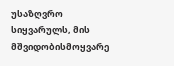უსაზღვრო სიყვარულს, მის მშვიდობისმოყვარე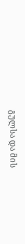გულსა და მის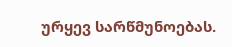ურყევ სარწმუნოებას.